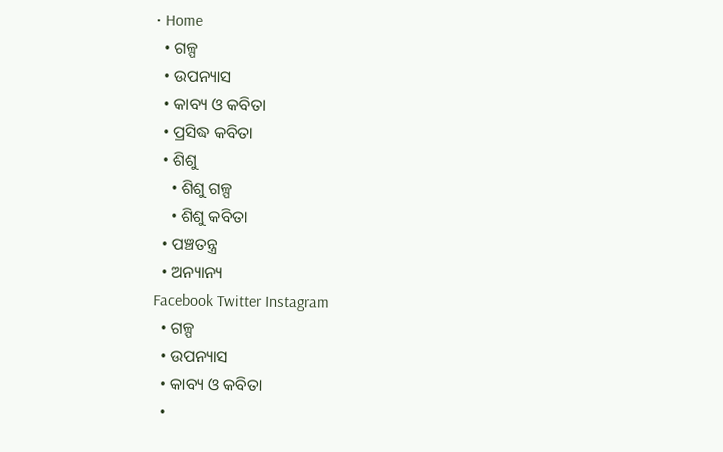• Home
  • ଗଳ୍ପ
  • ଉପନ୍ୟାସ
  • କାବ୍ୟ ଓ କବିତା
  • ପ୍ରସିଦ୍ଧ କବିତା
  • ଶିଶୁ
    • ଶିଶୁ ଗଳ୍ପ
    • ଶିଶୁ କବିତା
  • ପଞ୍ଚତନ୍ତ୍ର
  • ଅନ୍ୟାନ୍ୟ
Facebook Twitter Instagram
  • ଗଳ୍ପ
  • ଉପନ୍ୟାସ
  • କାବ୍ୟ ଓ କବିତା
  •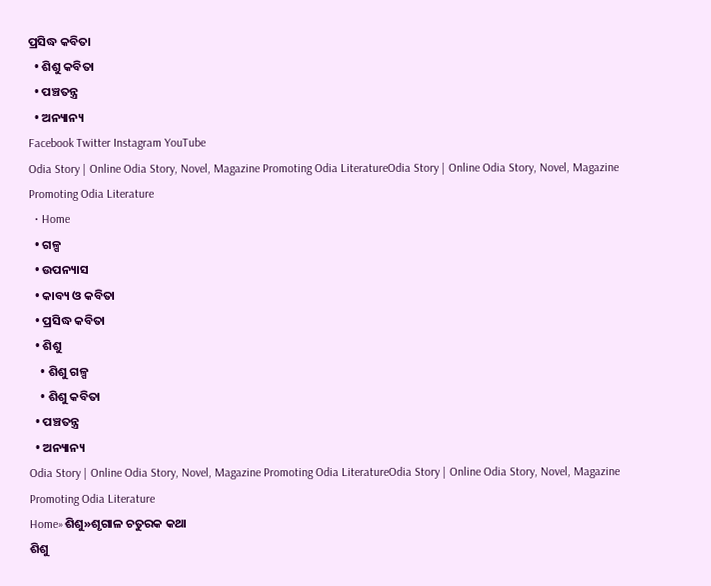ପ୍ରସିଦ୍ଧ କବିତା
  • ଶିଶୁ କବିତା
  • ପଞ୍ଚତନ୍ତ୍ର
  • ଅନ୍ୟାନ୍ୟ
Facebook Twitter Instagram YouTube
Odia Story | Online Odia Story, Novel, Magazine Promoting Odia LiteratureOdia Story | Online Odia Story, Novel, Magazine Promoting Odia Literature
  • Home
  • ଗଳ୍ପ
  • ଉପନ୍ୟାସ
  • କାବ୍ୟ ଓ କବିତା
  • ପ୍ରସିଦ୍ଧ କବିତା
  • ଶିଶୁ
    • ଶିଶୁ ଗଳ୍ପ
    • ଶିଶୁ କବିତା
  • ପଞ୍ଚତନ୍ତ୍ର
  • ଅନ୍ୟାନ୍ୟ
Odia Story | Online Odia Story, Novel, Magazine Promoting Odia LiteratureOdia Story | Online Odia Story, Novel, Magazine Promoting Odia Literature
Home»ଶିଶୁ»ଶୃଗାଳ ଚତୁରକ କଥା
ଶିଶୁ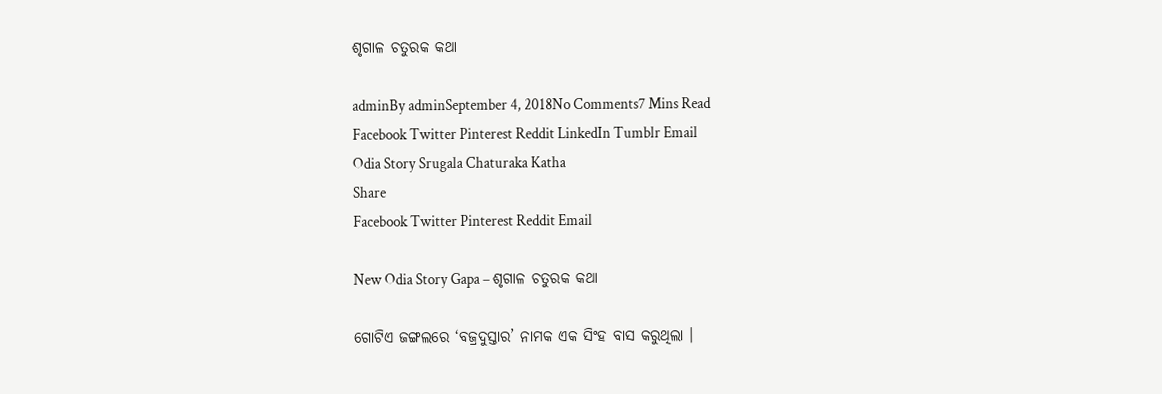ଶୃଗାଳ ଚତୁରକ କଥା

adminBy adminSeptember 4, 2018No Comments7 Mins Read
Facebook Twitter Pinterest Reddit LinkedIn Tumblr Email
Odia Story Srugala Chaturaka Katha
Share
Facebook Twitter Pinterest Reddit Email

New Odia Story Gapa – ଶୃଗାଳ ଚତୁରକ କଥା

ଗୋଟିଏ ଜଙ୍ଗଲରେ ‘ବଜ୍ରଦୁସ୍ତାର’ ନାମକ ଏକ ସିଂହ ବାସ କରୁଥିଲା ।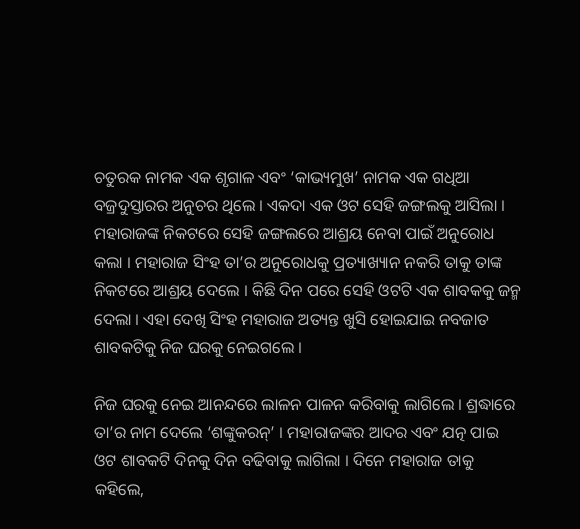ଚତୁରକ ନାମକ ଏକ ଶୃଗାଳ ଏବଂ ‘କାଭ୍ୟମୁଖ’ ନାମକ ଏକ ଗଧିଆ ବଜ୍ରଦୁସ୍ତାରର ଅନୁଚର ଥିଲେ । ଏକଦା ଏକ ଓଟ ସେହି ଜଙ୍ଗଲକୁ ଆସିଲା । ମହାରାଜଙ୍କ ନିକଟରେ ସେହି ଜଙ୍ଗଲରେ ଆଶ୍ରୟ ନେବା ପାଇଁ ଅନୁରୋଧ କଲା । ମହାରାଜ ସିଂହ ତା’ର ଅନୁରୋଧକୁ ପ୍ରତ୍ୟାଖ୍ୟାନ ନକରି ତାକୁ ତାଙ୍କ ନିକଟରେ ଆଶ୍ରୟ ଦେଲେ । କିଛି ଦିନ ପରେ ସେହି ଓଟଟି ଏକ ଶାବକକୁ ଜନ୍ମ ଦେଲା । ଏହା ଦେଖି ସିଂହ ମହାରାଜ ଅତ୍ୟନ୍ତ ଖୁସି ହୋଇଯାଇ ନବଜାତ ଶାବକଟିକୁ ନିଜ ଘରକୁ ନେଇଗଲେ ।

ନିଜ ଘରକୁ ନେଇ ଆନନ୍ଦରେ ଲାଳନ ପାଳନ କରିବାକୁ ଲାଗିଲେ । ଶ୍ରଦ୍ଧାରେ ତା’ର ନାମ ଦେଲେ ‘ଶଙ୍କୁକରନ୍’ । ମହାରାଜଙ୍କର ଆଦର ଏବଂ ଯତ୍ନ ପାଇ ଓଟ ଶାବକଟି ଦିନକୁ ଦିନ ବଢିବାକୁ ଲାଗିଲା । ଦିନେ ମହାରାଜ ତାକୁ କହିଲେ,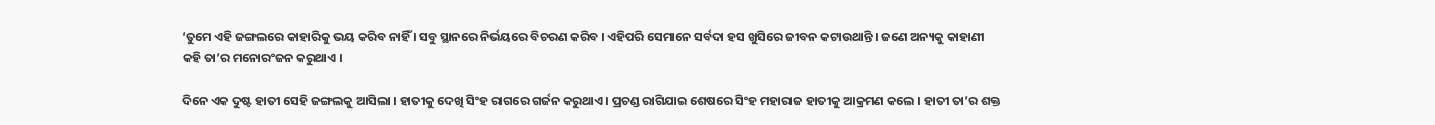‘ତୁମେ ଏହି ଜଙ୍ଗଲରେ କାହାରିକୁ ଭୟ କରିବ ନାହିଁ । ସବୁ ସ୍ଥାନରେ ନିର୍ଭୟରେ ବିଚରଣ କରିବ । ଏହିପରି ସେମାନେ ସର୍ବଦା ହସ ଖୁସିରେ ଜୀବନ କଟାଉଥାନ୍ତି । ଜଣେ ଅନ୍ୟକୁ କାହାଣୀ କହି ତା’ର ମନୋରଂଜନ କରୁଥାଏ ।

ଦିନେ ଏକ ଦୁଷ୍ଟ ହାତୀ ସେହି ଜଙ୍ଗଲକୁ ଆସିଲା । ହାତୀକୁ ଦେଖି ସିଂହ ରାଗରେ ଗର୍ଜନ କରୁଥାଏ । ପ୍ରଚଣ୍ଡ ରାଗିଯାଇ ଶେଷରେ ସିଂହ ମହାରାଜ ହାତୀକୁ ଆକ୍ରମଣ କଲେ । ହାତୀ ତା’ର ଶକ୍ତ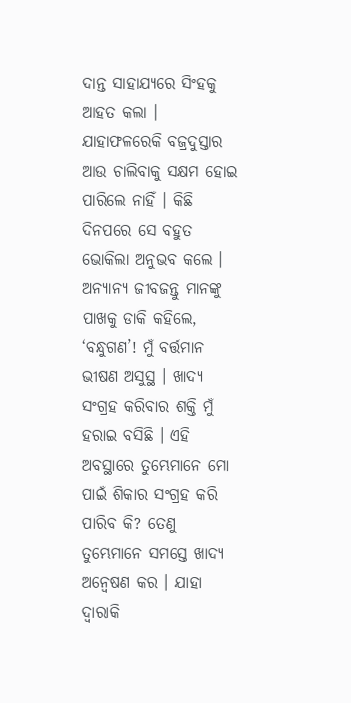ଦାନ୍ତ ସାହାଯ୍ୟରେ ସିଂହକୁ ଆହତ କଲା । ଯାହାଫଳରେକି ବଜ୍ରଦୁସ୍ତାର ଆଉ ଚାଲିବାକୁ ସକ୍ଷମ ହୋଇ ପାରିଲେ ନାହିଁ । କିଛି ଦିନପରେ ସେ ବହୁତ ଭୋକିଲା ଅନୁଭବ କଲେ । ଅନ୍ୟାନ୍ୟ ଜୀବଜନ୍ତୁ ମାନଙ୍କୁ ପାଖକୁ ଡାକି କହିଲେ, ‘ବନ୍ଧୁଗଣ’! ମୁଁ ବର୍ତ୍ତମାନ ଭୀଷଣ ଅସୁସ୍ଥ । ଖାଦ୍ୟ ସଂଗ୍ରହ କରିବାର ଶକ୍ତି ମୁଁ ହରାଇ ବସିଛି । ଏହି ଅବସ୍ଥାରେ ତୁମ୍ଭେମାନେ ମୋ ପାଇଁ ଶିକାର ସଂଗ୍ରହ କରି ପାରିବ କି? ତେଣୁ ତୁମ୍ଭେମାନେ ସମସ୍ତେ ଖାଦ୍ୟ ଅନ୍ୱେଷଣ କର । ଯାହା ଦ୍ୱାରାକି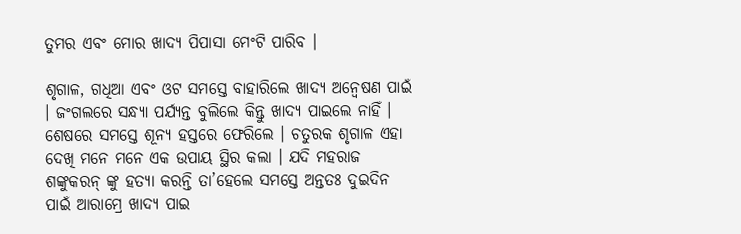ତୁମର ଏବଂ ମୋର ଖାଦ୍ୟ ପିପାସା ମେଂଟି ପାରିବ ।

ଶୃଗାଳ, ଗଧିଆ ଏବଂ ଓଟ ସମସ୍ତେ ବାହାରିଲେ ଖାଦ୍ୟ ଅନ୍ୱେଷଣ ପାଇଁ । ଜଂଗଲରେ ସନ୍ଧ୍ୟା ପର୍ଯ୍ୟନ୍ତ ବୁଲିଲେ କିନ୍ତୁ ଖାଦ୍ୟ ପାଇଲେ ନାହିଁ । ଶେଷରେ ସମସ୍ତେ ଶୂନ୍ୟ ହସ୍ତରେ ଫେରିଲେ । ଚତୁରକ ଶୃଗାଳ ଏହା ଦେଖି ମନେ ମନେ ଏକ ଉପାୟ ସ୍ଥିର କଲା । ଯଦି ମହରାଜ ଶଙ୍କୁକରନ୍ ଙ୍କୁ ହତ୍ୟା କରନ୍ତି ତା’ହେଲେ ସମସ୍ତେ ଅନ୍ତତଃ ଦୁଇଦିନ ପାଇଁ ଆରାମ୍ରେ ଖାଦ୍ୟ ପାଇ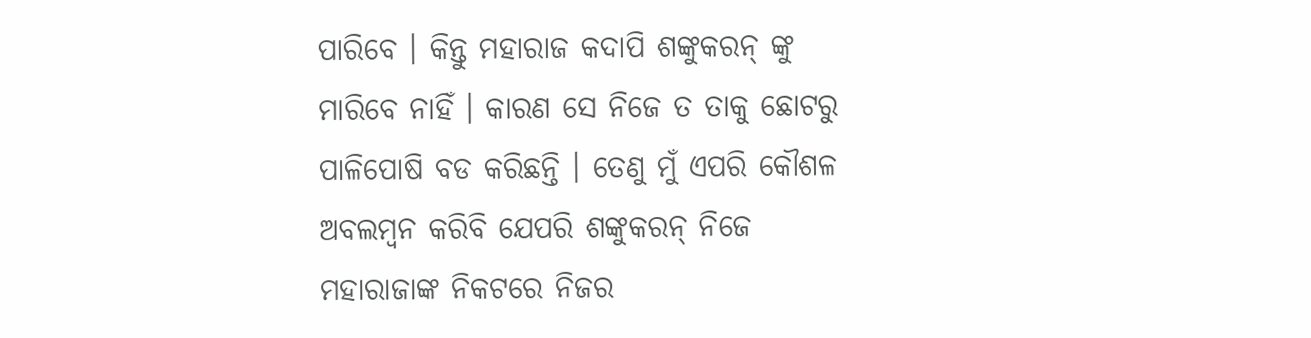ପାରିବେ । କିନ୍ତୁ ମହାରାଜ କଦାପି ଶଙ୍କୁକରନ୍ ଙ୍କୁ ମାରିବେ ନାହିଁ । କାରଣ ସେ ନିଜେ ତ ତାକୁ ଛୋଟରୁ ପାଳିପୋଷି ବଡ କରିଛନ୍ତି । ତେଣୁ ମୁଁ ଏପରି କୌଶଳ ଅବଲମ୍ବନ କରିବି ଯେପରି ଶଙ୍କୁକରନ୍ ନିଜେ ମହାରାଜାଙ୍କ ନିକଟରେ ନିଜର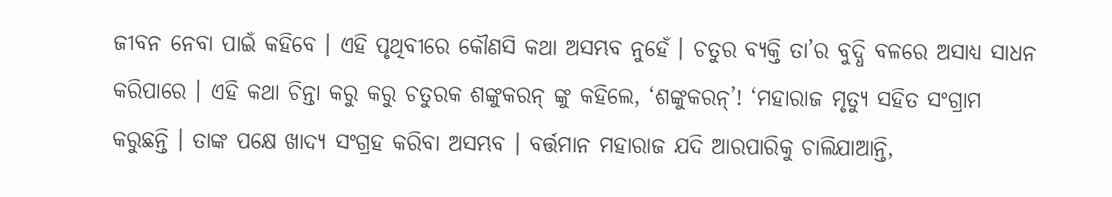ଜୀବନ ନେବା ପାଇଁ କହିବେ । ଏହି ପୃଥିବୀରେ କୌଣସି କଥା ଅସମ୍ଭବ ନୁହେଁ । ଚତୁର ବ୍ୟକ୍ତି ତା’ର ବୁଦ୍ଧି ବଳରେ ଅସାଧ୍ୟ ସାଧନ କରିପାରେ । ଏହି କଥା ଚିନ୍ତା କରୁ କରୁ ଚତୁରକ ଶଙ୍କୁକରନ୍ ଙ୍କୁ କହିଲେ, ‘ଶଙ୍କୁକରନ୍’! ‘ମହାରାଜ ମୃତ୍ୟୁ ସହିତ ସଂଗ୍ରାମ କରୁଛନ୍ତି । ତାଙ୍କ ପକ୍ଷେ ଖାଦ୍ୟ ସଂଗ୍ରହ କରିବା ଅସମ୍ଭବ । ବର୍ତ୍ତମାନ ମହାରାଜ ଯଦି ଆରପାରିକୁ ଚାଲିଯାଆନ୍ତି,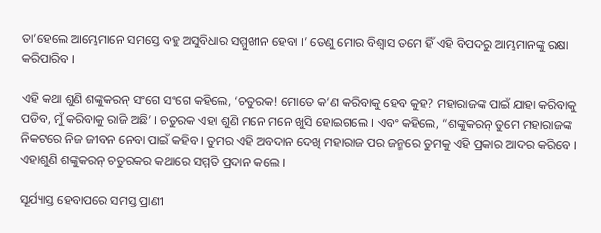ତା’ହେଲେ ଆମ୍ଭେମାନେ ସମସ୍ତେ ବହୁ ଅସୁବିଧାର ସମ୍ମୁଖୀନ ହେବା ।’ ତେଣୁ ମୋର ବିଶ୍ୱାସ ତମେ ହିଁ ଏହି ବିପଦରୁ ଆମ୍ଭମାନଙ୍କୁ ରକ୍ଷା କରିପାରିବ ।

ଏହି କଥା ଶୁଣି ଶଙ୍କୁକରନ୍ ସଂଗେ ସଂଗେ କହିଲେ, ‘ଚତୁରକ! ମୋତେ କ’ଣ କରିବାକୁ ହେବ କୁହ? ମହାରାଜଙ୍କ ପାଇଁ ଯାହା କରିବାକୁ ପଡିବ, ମୁଁ କରିବାକୁ ରାଜି ଅଛି’ । ଚତୁରକ ଏହା ଶୁଣି ମନେ ମନେ ଖୁସି ହୋଇଗଲେ । ଏବଂ କହିଲେ, “ଶଙ୍କୁକରନ୍ ତୁମେ ମହାରାଜଙ୍କ ନିକଟରେ ନିଜ ଜୀବନ ନେବା ପାଇଁ କହିବ । ତୁମର ଏହି ଅବଦାନ ଦେଖି ମହାରାଜ ପର ଜନ୍ମରେ ତୁମକୁ ଏହି ପ୍ରକାର ଆଦର କରିବେ । ଏହାଶୁଣି ଶଙ୍କୁକରନ୍ ଚତୁରକର କଥାରେ ସମ୍ମତି ପ୍ରଦାନ କଲେ ।

ସୂର୍ଯ୍ୟାସ୍ତ ହେବାପରେ ସମସ୍ତ ପ୍ରାଣୀ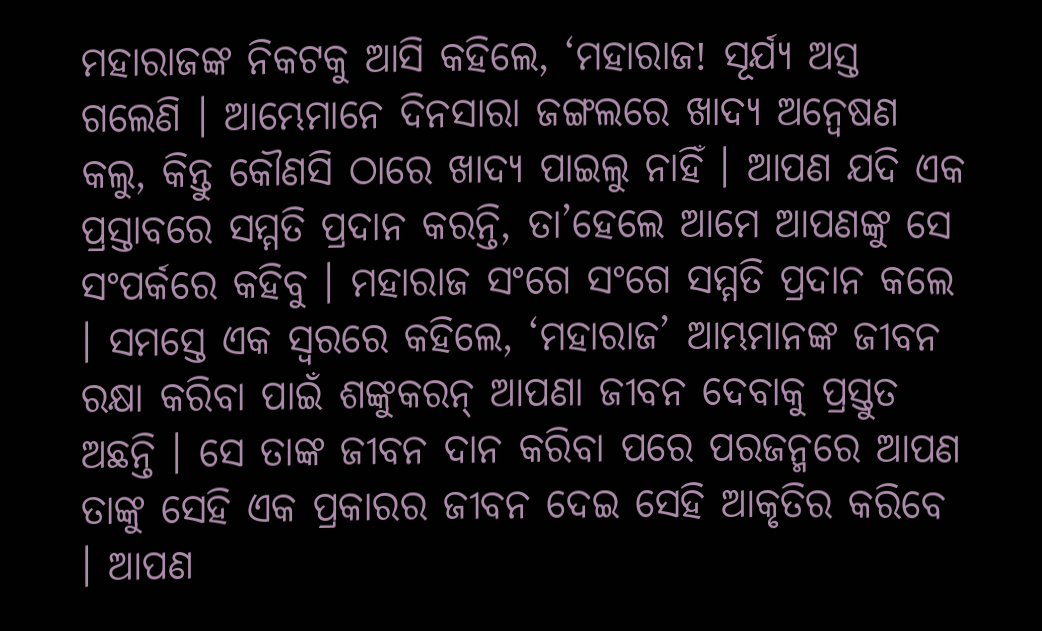ମହାରାଜଙ୍କ ନିକଟକୁ ଆସି କହିଲେ, ‘ମହାରାଜ! ସୂର୍ଯ୍ୟ ଅସ୍ତ ଗଲେଣି । ଆମ୍ଭେମାନେ ଦିନସାରା ଜଙ୍ଗଲରେ ଖାଦ୍ୟ ଅନ୍ୱେଷଣ କଲୁ, କିନ୍ତୁ କୌଣସି ଠାରେ ଖାଦ୍ୟ ପାଇଲୁ ନାହିଁ । ଆପଣ ଯଦି ଏକ ପ୍ରସ୍ତାବରେ ସମ୍ମତି ପ୍ରଦାନ କରନ୍ତି, ତା’ହେଲେ ଆମେ ଆପଣଙ୍କୁ ସେ ସଂପର୍କରେ କହିବୁ । ମହାରାଜ ସଂଗେ ସଂଗେ ସମ୍ମତି ପ୍ରଦାନ କଲେ । ସମସ୍ତେ ଏକ ସ୍ୱରରେ କହିଲେ, ‘ମହାରାଜ’ ଆମ୍ଭମାନଙ୍କ ଜୀବନ ରକ୍ଷା କରିବା ପାଇଁ ଶଙ୍କୁକରନ୍ ଆପଣା ଜୀବନ ଦେବାକୁ ପ୍ରସ୍ତୁତ ଅଛନ୍ତି । ସେ ତାଙ୍କ ଜୀବନ ଦାନ କରିବା ପରେ ପରଜନ୍ମରେ ଆପଣ ତାଙ୍କୁ ସେହି ଏକ ପ୍ରକାରର ଜୀବନ ଦେଇ ସେହି ଆକୃତିର କରିବେ । ଆପଣ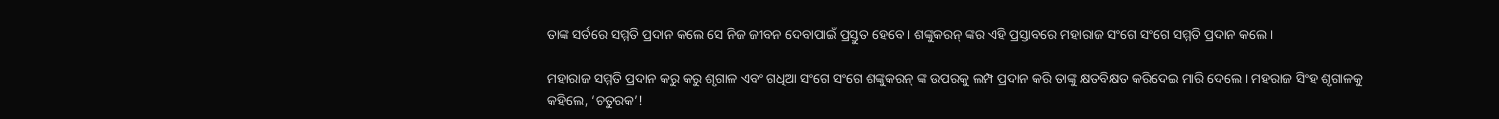ତାଙ୍କ ସର୍ତରେ ସମ୍ମତି ପ୍ରଦାନ କଲେ ସେ ନିଜ ଜୀବନ ଦେବାପାଇଁ ପ୍ରସ୍ତୁତ ହେବେ । ଶଙ୍କୁକରନ୍ ଙ୍କର ଏହି ପ୍ରସ୍ତାବରେ ମହାରାଜ ସଂଗେ ସଂଗେ ସମ୍ମତି ପ୍ରଦାନ କଲେ ।

ମହାରାଜ ସମ୍ମତି ପ୍ରଦାନ କରୁ କରୁ ଶୃଗାଳ ଏବଂ ଗଧିଆ ସଂଗେ ସଂଗେ ଶଙ୍କୁକରନ୍ ଙ୍କ ଉପରକୁ ଲମ୍ପ ପ୍ରଦାନ କରି ତାଙ୍କୁ କ୍ଷତବିକ୍ଷତ କରିଦେଇ ମାରି ଦେଲେ । ମହରାଜ ସିଂହ ଶୃଗାଳକୁ କହିଲେ, ‘ଚତୁରକ’!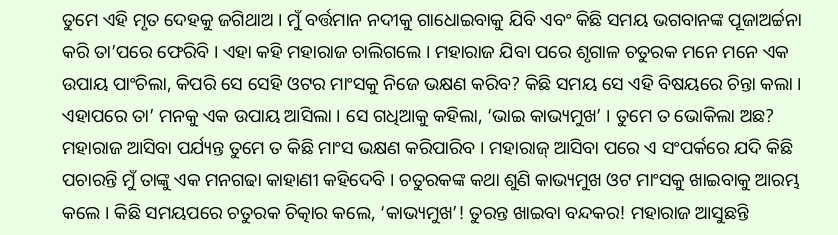ତୁମେ ଏହି ମୃତ ଦେହକୁ ଜଗିଥାଅ । ମୁଁ ବର୍ତ୍ତମାନ ନଦୀକୁ ଗାଧୋଇବାକୁ ଯିବି ଏବଂ କିଛି ସମୟ ଭଗବାନଙ୍କ ପୂଜାଅର୍ଚ୍ଚନା କରି ତା’ପରେ ଫେରିବି । ଏହା କହି ମହାରାଜ ଚାଲିଗଲେ । ମହାରାଜ ଯିବା ପରେ ଶୃଗାଳ ଚତୁରକ ମନେ ମନେ ଏକ ଉପାୟ ପାଂଚିଲା, କିପରି ସେ ସେହି ଓଟର ମାଂସକୁ ନିଜେ ଭକ୍ଷଣ କରିବ? କିଛି ସମୟ ସେ ଏହି ବିଷୟରେ ଚିନ୍ତା କଲା । ଏହାପରେ ତା’ ମନକୁ ଏକ ଉପାୟ ଆସିଲା । ସେ ଗଧିଆକୁ କହିଲା, ‘ଭାଇ କାଭ୍ୟମୁଖ’ । ତୁମେ ତ ଭୋକିଲା ଅଛ? ମହାରାଜ ଆସିବା ପର୍ଯ୍ୟନ୍ତ ତୁମେ ତ କିଛି ମାଂସ ଭକ୍ଷଣ କରିପାରିବ । ମହାରାଜ୍ ଆସିବା ପରେ ଏ ସଂପର୍କରେ ଯଦି କିଛି ପଚାରନ୍ତି ମୁଁ ତାଙ୍କୁ ଏକ ମନଗଢା କାହାଣୀ କହିଦେବି । ଚତୁରକଙ୍କ କଥା ଶୁଣି କାଭ୍ୟମୁଖ ଓଟ ମାଂସକୁ ଖାଇବାକୁ ଆରମ୍ଭ କଲେ । କିଛି ସମୟପରେ ଚତୁରକ ଚିତ୍କାର କଲେ, ‘କାଭ୍ୟମୁଖ’! ତୁରନ୍ତ ଖାଇବା ବନ୍ଦକର! ମହାରାଜ ଆସୁଛନ୍ତି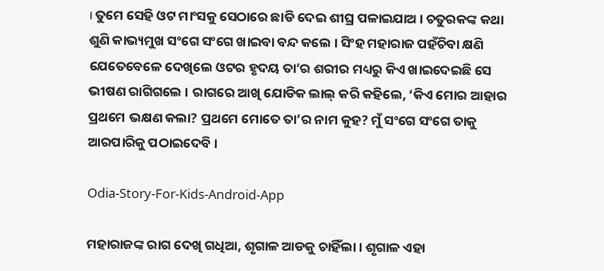। ତୁମେ ସେହି ଓଟ ମାଂସକୁ ସେଠାରେ ଛାଡି ଦେଇ ଶୀଘ୍ର ପଳାଇଯାଅ । ଚତୁରକଙ୍କ କଥା ଶୁଣି କାଭ୍ୟମୁଖ ସଂଗେ ସଂଗେ ଖାଇବା ବନ୍ଦ କଲେ । ସିଂହ ମହାରାଜ ପହଁଚିବା କ୍ଷଣି ଯେତେବେଳେ ଦେଖିଲେ ଓଟର ହୃଦୟ ତା’ର ଶରୀର ମଧ୍ୟରୁ କିଏ ଖାଇଦେଇଛି ସେ ଭୀଷଣ ରାଗିଗଲେ । ରାଗରେ ଆଖି ଯୋଡିକ ଲାଲ୍ କରି କହିଲେ, ‘କିଏ ମୋର ଆହାର ପ୍ରଥମେ ଭକ୍ଷଣ କଲା? ପ୍ରଥମେ ମୋତେ ତା’ର ନାମ କୁହ? ମୁଁ ସଂଗେ ସଂଗେ ତାକୁ ଆରପାରିକୁ ପଠାଇଦେବି ।

Odia-Story-For-Kids-Android-App

ମହାରାଜଙ୍କ ରାଗ ଦେଖି ଗଧିଆ, ଶୃଗାଳ ଆଡକୁ ଚାହିଁଲା । ଶୃଗାଳ ଏହା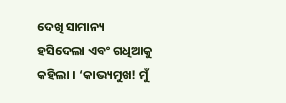ଦେଖି ସାମାନ୍ୟ ହସିଦେଲା ଏବଂ ଗଧିଆକୁ କହିଲା । ‘କାଭ୍ୟମୁଖ! ମୁଁ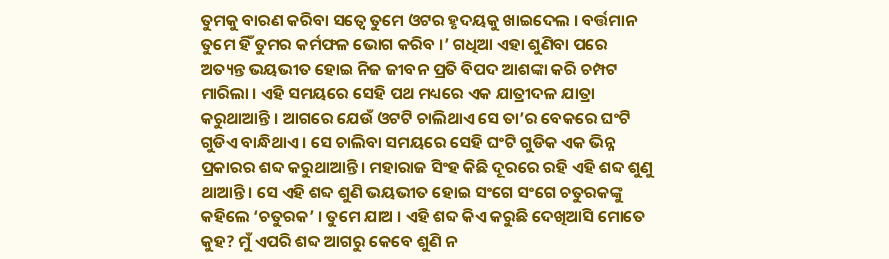ତୁମକୁ ବାରଣ କରିବା ସତ୍ୱେ ତୁମେ ଓଟର ହୃଦୟକୁ ଖାଇଦେଲ । ବର୍ତ୍ତମାନ ତୁମେ ହିଁ ତୁମର କର୍ମଫଳ ଭୋଗ କରିବ ।’ ଗଧିଆ ଏହା ଶୁଣିବା ପରେ ଅତ୍ୟନ୍ତ ଭୟଭୀତ ହୋଇ ନିଜ ଜୀବନ ପ୍ରତି ବିପଦ ଆଶଙ୍କା କରି ଚମ୍ପଟ ମାରିଲା । ଏହି ସମୟରେ ସେହି ପଥ ମଧ୍ୟରେ ଏକ ଯାତ୍ରୀଦଳ ଯାତ୍ରା କରୁଥାଆନ୍ତି । ଆଗରେ ଯେଉଁ ଓଟଟି ଚାଲିଥାଏ ସେ ତା’ର ବେକରେ ଘଂଟି ଗୁଡିଏ ବାନ୍ଧିଥାଏ । ସେ ଚାଲିବା ସମୟରେ ସେହି ଘଂଟି ଗୁଡିକ ଏକ ଭିନ୍ନ ପ୍ରକାରର ଶବ୍ଦ କରୁଥାଆନ୍ତି । ମହାରାଜ ସିଂହ କିଛି ଦୂରରେ ରହି ଏହି ଶବ୍ଦ ଶୁଣୁ ଥାଆନ୍ତି । ସେ ଏହି ଶବ୍ଦ ଶୁଣି ଭୟଭୀତ ହୋଇ ସଂଗେ ସଂଗେ ଚତୁରକଙ୍କୁ କହିଲେ ‘ଚତୁରକ’ । ତୁମେ ଯାଅ । ଏହି ଶବ୍ଦ କିଏ କରୁଛି ଦେଖିଆସି ମୋତେ କୁହ? ମୁଁ ଏପରି ଶବ୍ଦ ଆଗରୁ କେବେ ଶୁଣି ନ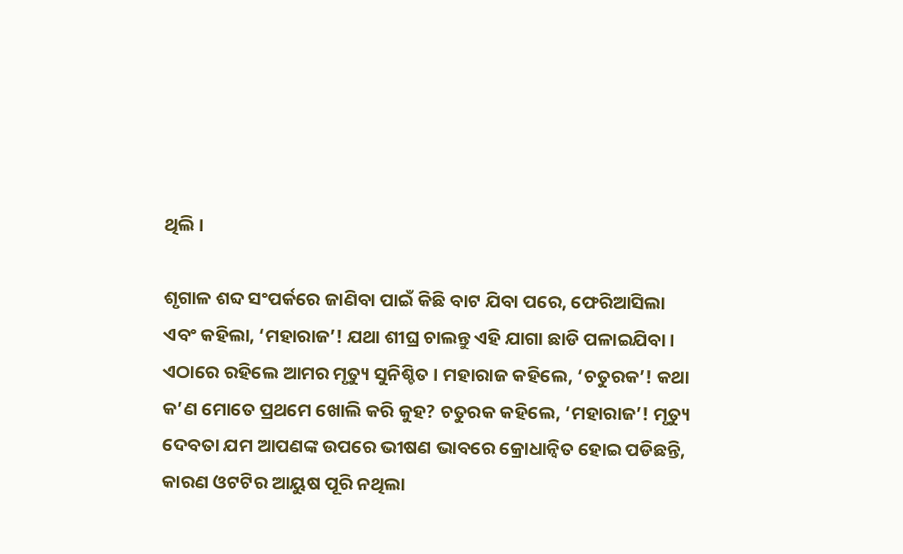ଥିଲି ।

ଶୃଗାଳ ଶବ୍ଦ ସଂପର୍କରେ ଜାଣିବା ପାଇଁ କିଛି ବାଟ ଯିବା ପରେ, ଫେରିଆସିଲା ଏବଂ କହିଲା, ‘ମହାରାଜ’! ଯଥା ଶୀଘ୍ର ଚାଲନ୍ତୁ ଏହି ଯାଗା ଛାଡି ପଳାଇଯିବା । ଏଠାରେ ରହିଲେ ଆମର ମୃତ୍ୟୁ ସୁନିଶ୍ଚିତ । ମହାରାଜ କହିଲେ, ‘ଚତୁରକ’! କଥା କ’ଣ ମୋତେ ପ୍ରଥମେ ଖୋଲି କରି କୁହ? ଚତୁରକ କହିଲେ, ‘ମହାରାଜ’! ମୃତ୍ୟୁ ଦେବତା ଯମ ଆପଣଙ୍କ ଉପରେ ଭୀଷଣ ଭାବରେ କ୍ରୋଧାନ୍ୱିତ ହୋଇ ପଡିଛନ୍ତି, କାରଣ ଓଟଟିର ଆୟୁଷ ପୂରି ନଥିଲା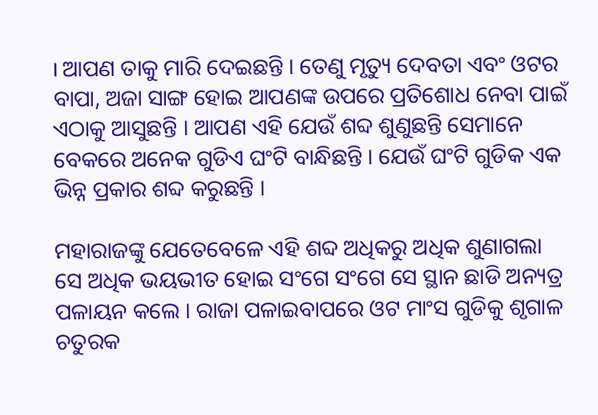। ଆପଣ ତାକୁ ମାରି ଦେଇଛନ୍ତି । ତେଣୁ ମୃତ୍ୟୁ ଦେବତା ଏବଂ ଓଟର ବାପା, ଅଜା ସାଙ୍ଗ ହୋଇ ଆପଣଙ୍କ ଉପରେ ପ୍ରତିଶୋଧ ନେବା ପାଇଁ ଏଠାକୁ ଆସୁଛନ୍ତି । ଆପଣ ଏହି ଯେଉଁ ଶବ୍ଦ ଶୁଣୁଛନ୍ତି ସେମାନେ ବେକରେ ଅନେକ ଗୁଡିଏ ଘଂଟି ବାନ୍ଧିଛନ୍ତି । ଯେଉଁ ଘଂଟି ଗୁଡିକ ଏକ ଭିନ୍ନ ପ୍ରକାର ଶବ୍ଦ କରୁଛନ୍ତି ।

ମହାରାଜଙ୍କୁ ଯେତେବେଳେ ଏହି ଶବ୍ଦ ଅଧିକରୁ ଅଧିକ ଶୁଣାଗଲା ସେ ଅଧିକ ଭୟଭୀତ ହୋଇ ସଂଗେ ସଂଗେ ସେ ସ୍ଥାନ ଛାଡି ଅନ୍ୟତ୍ର ପଳାୟନ କଲେ । ରାଜା ପଳାଇବାପରେ ଓଟ ମାଂସ ଗୁଡିକୁ ଶୃଗାଳ ଚତୁରକ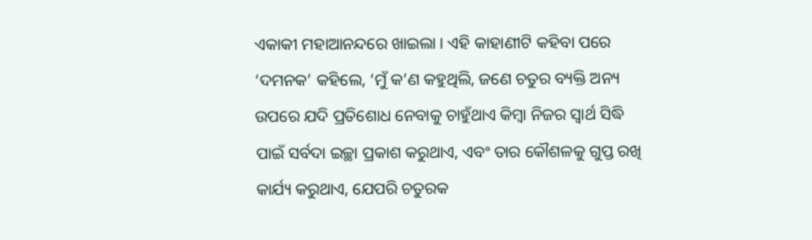ଏକାକୀ ମହାଆନନ୍ଦରେ ଖାଇଲା । ଏହି କାହାଣୀଟି କହିବା ପରେ ‘ଦମନକ’ କହିଲେ, ‘ମୁଁ କ’ଣ କହୁଥିଲି, ଜଣେ ଚତୁର ବ୍ୟକ୍ତି ଅନ୍ୟ ଉପରେ ଯଦି ପ୍ରତିଶୋଧ ନେବାକୁ ଚାହୁଁଥାଏ କିମ୍ବା ନିଜର ସ୍ୱାର୍ଥ ସିଦ୍ଧି ପାଇଁ ସର୍ବଦା ଇଚ୍ଛା ପ୍ରକାଶ କରୁଥାଏ, ଏବଂ ତାର କୌଶଳକୁ ଗୁପ୍ତ ରଖି କାର୍ଯ୍ୟ କରୁଥାଏ, ଯେପରି ଚତୁରକ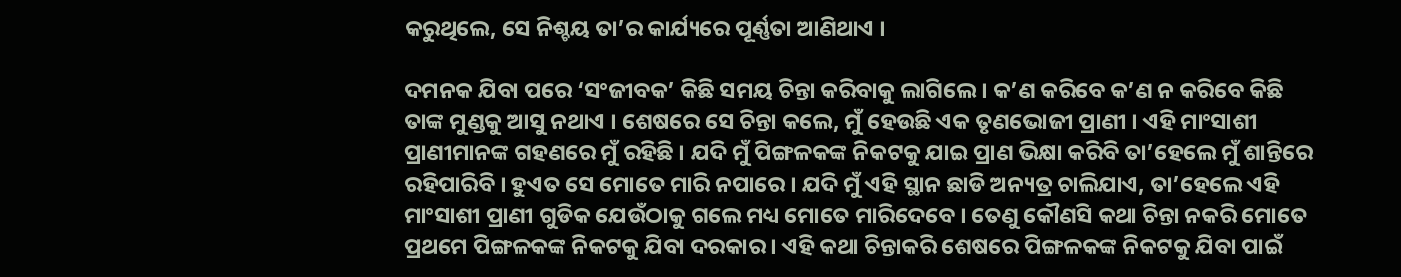କରୁଥିଲେ, ସେ ନିଶ୍ଚୟ ତା’ର କାର୍ଯ୍ୟରେ ପୂର୍ଣ୍ଣତା ଆଣିଥାଏ ।

ଦମନକ ଯିବା ପରେ ‘ସଂଜୀବକ’ କିଛି ସମୟ ଚିନ୍ତା କରିବାକୁ ଲାଗିଲେ । କ’ଣ କରିବେ କ’ଣ ନ କରିବେ କିଛି ତାଙ୍କ ମୁଣ୍ଡକୁ ଆସୁ ନଥାଏ । ଶେଷରେ ସେ ଚିନ୍ତା କଲେ, ମୁଁ ହେଉଛି ଏକ ତୃଣଭୋଜୀ ପ୍ରାଣୀ । ଏହି ମାଂସାଶୀ ପ୍ରାଣୀମାନଙ୍କ ଗହଣରେ ମୁଁ ରହିଛି । ଯଦି ମୁଁ ପିଙ୍ଗଳକଙ୍କ ନିକଟକୁ ଯାଇ ପ୍ରାଣ ଭିକ୍ଷା କରିବି ତା’ହେଲେ ମୁଁ ଶାନ୍ତିରେ ରହିପାରିବି । ହୁଏତ ସେ ମୋତେ ମାରି ନପାରେ । ଯଦି ମୁଁ ଏହି ସ୍ଥାନ ଛାଡି ଅନ୍ୟତ୍ର ଚାଲିଯାଏ, ତା’ହେଲେ ଏହି ମାଂସାଶୀ ପ୍ରାଣୀ ଗୁଡିକ ଯେଉଁଠାକୁ ଗଲେ ମଧ୍ୟ ମୋତେ ମାରିଦେବେ । ତେଣୁ କୌଣସି କଥା ଚିନ୍ତା ନକରି ମୋତେ ପ୍ରଥମେ ପିଙ୍ଗଳକଙ୍କ ନିକଟକୁ ଯିବା ଦରକାର । ଏହି କଥା ଚିନ୍ତାକରି ଶେଷରେ ପିଙ୍ଗଳକଙ୍କ ନିକଟକୁ ଯିବା ପାଇଁ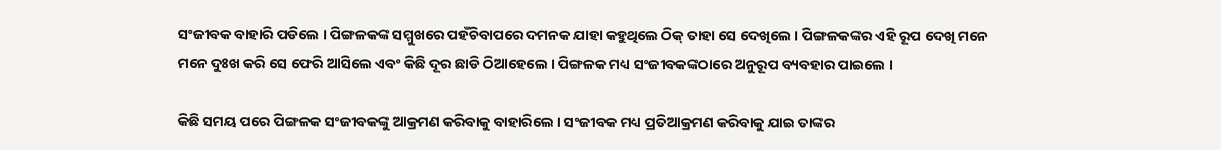ସଂଜୀବକ ବାହାରି ପଡିଲେ । ପିଙ୍ଗଳକଙ୍କ ସମ୍ମୁଖରେ ପହଁଚିବାପରେ ଦମନକ ଯାହା କହୁଥିଲେ ଠିକ୍ ତାହା ସେ ଦେଖିଲେ । ପିଙ୍ଗଳକଙ୍କର ଏହି ରୂପ ଦେଖି ମନେ ମନେ ଦୁଃଖ କରି ସେ ଫେରି ଆସିଲେ ଏବଂ କିଛି ଦୂର ଛାଡି ଠିଆହେଲେ । ପିଙ୍ଗଳକ ମଧ୍ୟ ସଂଜୀବକଙ୍କଠାରେ ଅନୁରୂପ ବ୍ୟବହାର ପାଇଲେ ।

କିଛି ସମୟ ପରେ ପିଙ୍ଗଳକ ସଂଜୀବକଙ୍କୁ ଆକ୍ରମଣ କରିବାକୁ ବାହାରିଲେ । ସଂଜୀବକ ମଧ୍ୟ ପ୍ରତିଆକ୍ରମଣ କରିବାକୁ ଯାଇ ତାଙ୍କର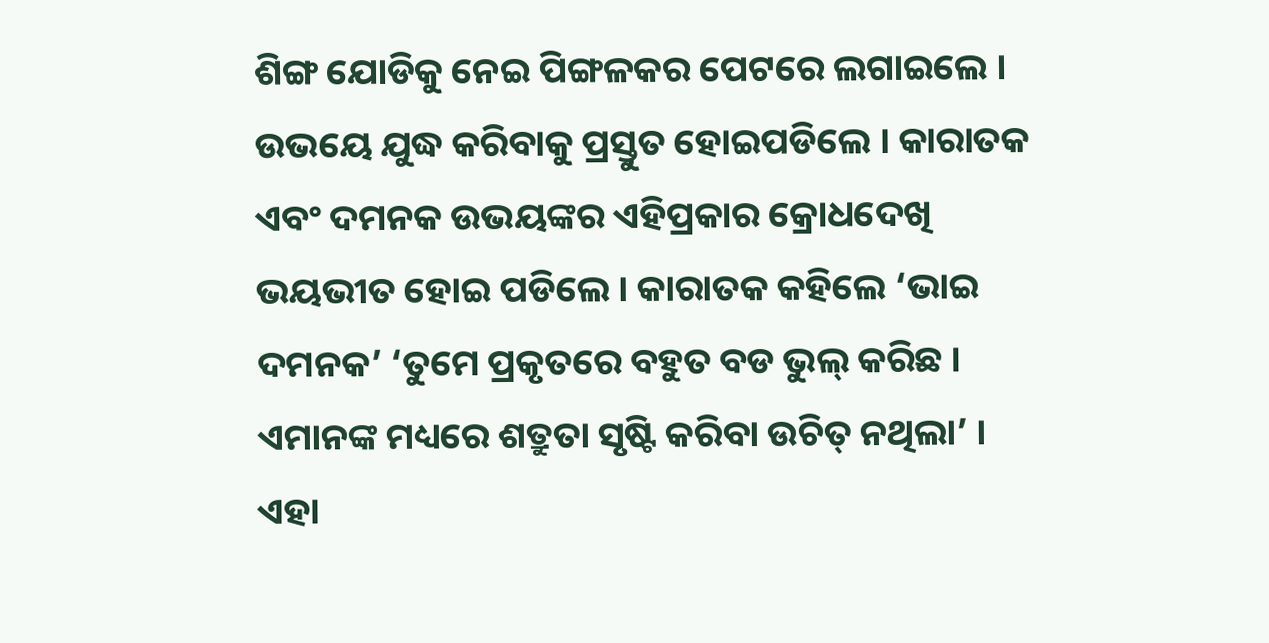ଶିଙ୍ଗ ଯୋଡିକୁ ନେଇ ପିଙ୍ଗଳକର ପେଟରେ ଲଗାଇଲେ । ଉଭୟେ ଯୁଦ୍ଧ କରିବାକୁ ପ୍ରସ୍ତୁତ ହୋଇପଡିଲେ । କାରାତକ ଏବଂ ଦମନକ ଉଭୟଙ୍କର ଏହିପ୍ରକାର କ୍ରୋଧଦେଖି ଭୟଭୀତ ହୋଇ ପଡିଲେ । କାରାତକ କହିଲେ ‘ଭାଇ ଦମନକ’ ‘ତୁମେ ପ୍ରକୃତରେ ବହୁତ ବଡ ଭୁଲ୍ କରିଛ । ଏମାନଙ୍କ ମଧ୍ୟରେ ଶତ୍ରୁତା ସୃଷ୍ଟି କରିବା ଉଚିତ୍ ନଥିଲା’ । ଏହା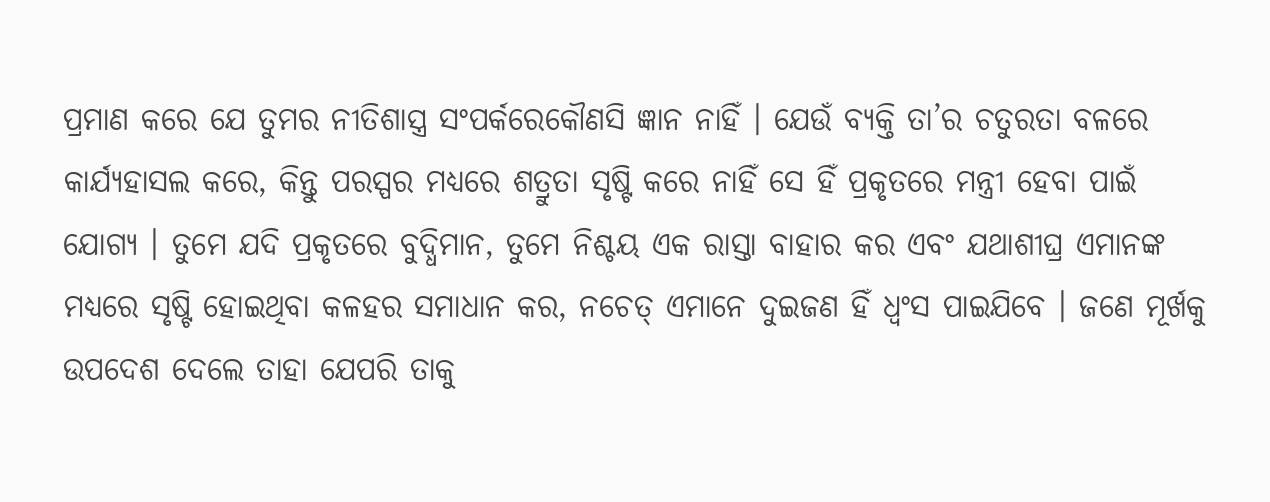ପ୍ରମାଣ କରେ ଯେ ତୁମର ନୀତିଶାସ୍ତ୍ର ସଂପର୍କରେକୌଣସି ଜ୍ଞାନ ନାହିଁ । ଯେଉଁ ବ୍ୟକ୍ତି ତା’ର ଚତୁରତା ବଳରେ କାର୍ଯ୍ୟହାସଲ କରେ, କିନ୍ତୁ ପରସ୍ପର ମଧ୍ୟରେ ଶତ୍ରୁତା ସୃଷ୍ଟି କରେ ନାହିଁ ସେ ହିଁ ପ୍ରକୃତରେ ମନ୍ତ୍ରୀ ହେବା ପାଇଁ ଯୋଗ୍ୟ । ତୁମେ ଯଦି ପ୍ରକୃତରେ ବୁଦ୍ଧିମାନ, ତୁମେ ନିଶ୍ଚୟ ଏକ ରାସ୍ତା ବାହାର କର ଏବଂ ଯଥାଶୀଘ୍ର ଏମାନଙ୍କ ମଧ୍ୟରେ ସୃଷ୍ଟି ହୋଇଥିବା କଳହର ସମାଧାନ କର, ନଚେତ୍ ଏମାନେ ଦୁଇଜଣ ହିଁ ଧ୍ୱଂସ ପାଇଯିବେ । ଜଣେ ମୂର୍ଖକୁ ଉପଦେଶ ଦେଲେ ତାହା ଯେପରି ତାକୁ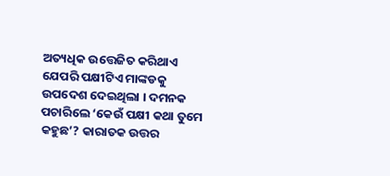ଅତ୍ୟଧିକ ଉତ୍ତେଜିତ କରିଥାଏ ଯେପରି ପକ୍ଷୀଟିଏ ମାଙ୍କଡକୁ ଉପଦେଶ ଦେଇଥିଲା । ଦମନକ ପଚାରିଲେ ‘କେଉଁ ପକ୍ଷୀ କଥା ତୁମେ କହୁଛ’? କାରାତକ ଉତ୍ତର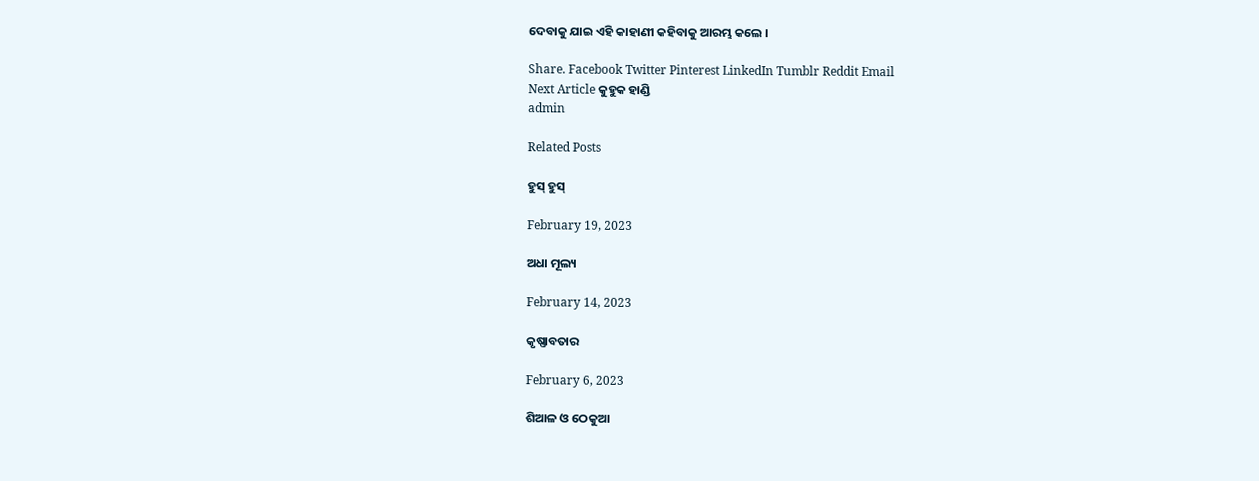ଦେବାକୁ ଯାଇ ଏହି କାହାଣୀ କହିବାକୁ ଆରମ୍ଭ କଲେ ।

Share. Facebook Twitter Pinterest LinkedIn Tumblr Reddit Email
Next Article କୁହୁକ ହାଣ୍ଡି
admin

Related Posts

ହୁସ୍ ହୁସ୍

February 19, 2023

ଅଧା ମୂଲ୍ୟ

February 14, 2023

କୃଷ୍ଣାବତାର

February 6, 2023

ଶିଆଳ ଓ ଠେକୁଆ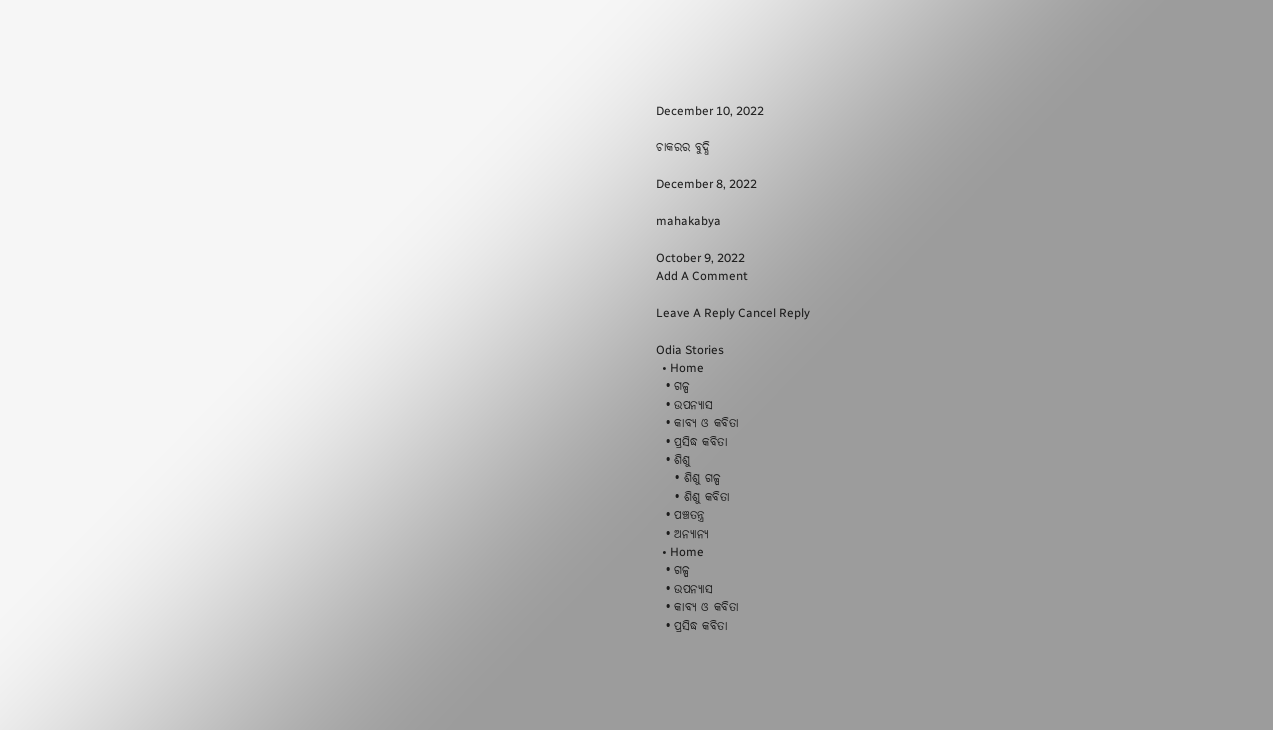December 10, 2022

ଚାକରର ବୁଦ୍ଧି

December 8, 2022

mahakabya

October 9, 2022
Add A Comment

Leave A Reply Cancel Reply

Odia Stories
  • Home
  • ଗଳ୍ପ
  • ଉପନ୍ୟାସ
  • କାବ୍ୟ ଓ କବିତା
  • ପ୍ରସିଦ୍ଧ କବିତା
  • ଶିଶୁ
    • ଶିଶୁ ଗଳ୍ପ
    • ଶିଶୁ କବିତା
  • ପଞ୍ଚତନ୍ତ୍ର
  • ଅନ୍ୟାନ୍ୟ
  • Home
  • ଗଳ୍ପ
  • ଉପନ୍ୟାସ
  • କାବ୍ୟ ଓ କବିତା
  • ପ୍ରସିଦ୍ଧ କବିତା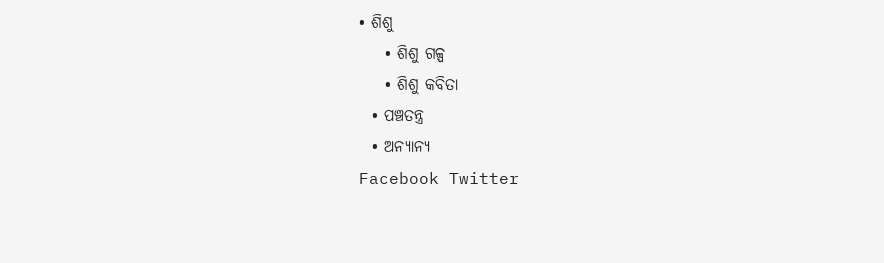• ଶିଶୁ
    • ଶିଶୁ ଗଳ୍ପ
    • ଶିଶୁ କବିତା
  • ପଞ୍ଚତନ୍ତ୍ର
  • ଅନ୍ୟାନ୍ୟ
Facebook Twitter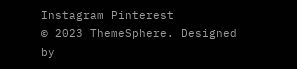Instagram Pinterest
© 2023 ThemeSphere. Designed by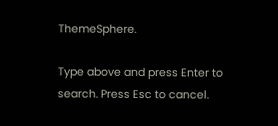ThemeSphere.

Type above and press Enter to search. Press Esc to cancel.